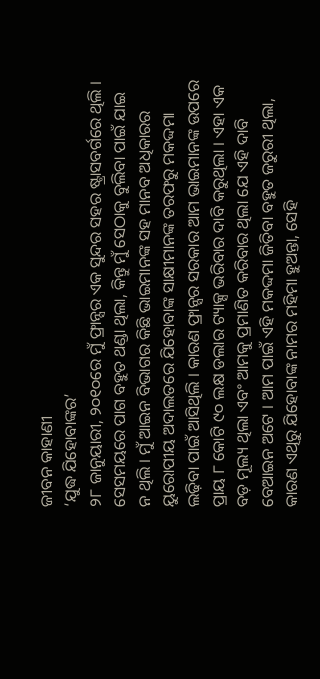ଜୀବନ କାହାଣୀ
‘ଯୁଦ୍ଧ ଯିହୋବାଙ୍କର’
୨୮ ଜାନୁୟାରୀ, ୨୦୧୦ରେ ମୁଁ ଫ୍ରାନ୍ସର ଏକ ସୁନ୍ଦର ସହର ଷ୍ଟ୍ରାସବର୍ଗରେ ଥିଲି । ସେସମୟରେ ପାଗ ବହୁତ ଥଣ୍ଡା ଥିଲା, କିନ୍ତୁ ମୁଁ ସେଠାକୁ ବୁଲିବା ପାଇଁ ଯାଇ ନ ଥିଲି । ମୁଁ ଆଇନ ବିଭାଗର କିଛି ଭାଇମାନଙ୍କ ସହ ମାନବ ଅଧିକାରର ୟୁରୋପୀୟ ଅଦାଲତରେ ଯିହୋବାଙ୍କ ସାକ୍ଷୀମାନଙ୍କ ତରଫରୁ ମକଦ୍ଦମା ଲଢ଼ିବା ପାଇଁ ଆସିଥିଲି । କାରଣ ଫ୍ରାନ୍ସର ସରକାର ଆମ ଭାଇମାନଙ୍କ ଉପରେ ପ୍ରାୟ ୮ କୋଟି ୯୦ ଲକ୍ଷ ଡଲାର ଟ୍ୟାକ୍ସ ଭରିବାର ଦାବି କରୁଥିଲା । ଏହା ଏକ ବଡ଼ ମୂଲ୍ୟ ଥିଲା ଏବଂ ଆମକୁ ପ୍ରମାଣିତ କରିବାର ଥିଲା ଯେ ଏହି ଦାବି ବେଆଇନ ଅଟେ । ଆମ ପାଇଁ ଏହି ମକଦ୍ଦମା ଜିତିବା ବହୁତ ଜରୁରୀ ଥିଲା, କାରଣ ଏଥିରୁ ଯିହୋବାଙ୍କ ନାମର ମହିମା ହୁଅନ୍ତା, ସେହି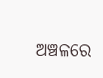ଅଞ୍ଚଳରେ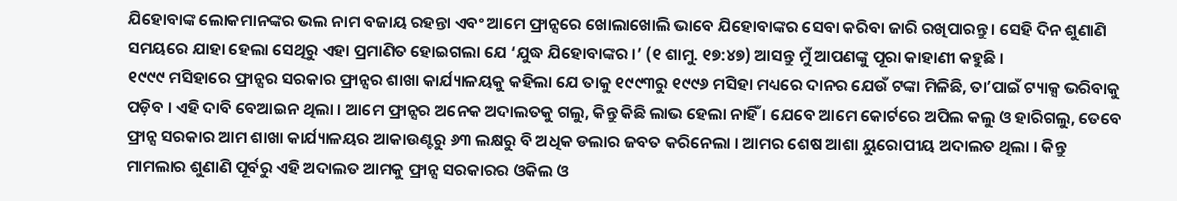ଯିହୋବାଙ୍କ ଲୋକମାନଙ୍କର ଭଲ ନାମ ବଜାୟ ରହନ୍ତା ଏବଂ ଆମେ ଫ୍ରାନ୍ସରେ ଖୋଲାଖୋଲି ଭାବେ ଯିହୋବାଙ୍କର ସେବା କରିବା ଜାରି ରଖିପାରନ୍ତୁ । ସେହି ଦିନ ଶୁଣାଣି ସମୟରେ ଯାହା ହେଲା ସେଥିରୁ ଏହା ପ୍ରମାଣିତ ହୋଇଗଲା ଯେ ‘ଯୁଦ୍ଧ ଯିହୋବାଙ୍କର ।’ (୧ ଶାମୁ. ୧୭:୪୭) ଆସନ୍ତୁ ମୁଁ ଆପଣଙ୍କୁ ପୂରା କାହାଣୀ କହୁଛି ।
୧୯୯୯ ମସିହାରେ ଫ୍ରାନ୍ସର ସରକାର ଫ୍ରାନ୍ସର ଶାଖା କାର୍ଯ୍ୟାଳୟକୁ କହିଲା ଯେ ତାକୁ ୧୯୯୩ରୁ ୧୯୯୬ ମସିହା ମଧ୍ୟରେ ଦାନର ଯେଉଁ ଟଙ୍କା ମିଳିଛି, ତାʼପାଇଁ ଟ୍ୟାକ୍ସ ଭରିବାକୁ ପଡ଼ିବ । ଏହି ଦାବି ବେଆଇନ ଥିଲା । ଆମେ ଫ୍ରାନ୍ସର ଅନେକ ଅଦାଲତକୁ ଗଲୁ, କିନ୍ତୁ କିଛି ଲାଭ ହେଲା ନାହିଁ । ଯେବେ ଆମେ କୋର୍ଟରେ ଅପିଲ କଲୁ ଓ ହାରିଗଲୁ, ତେବେ ଫ୍ରାନ୍ସ ସରକାର ଆମ ଶାଖା କାର୍ଯ୍ୟାଳୟର ଆକାଉଣ୍ଟରୁ ୬୩ ଲକ୍ଷରୁ ବି ଅଧିକ ଡଲାର ଜବତ କରିନେଲା । ଆମର ଶେଷ ଆଶା ୟୁରୋପୀୟ ଅଦାଲତ ଥିଲା । କିନ୍ତୁ ମାମଲାର ଶୁଣାଣି ପୂର୍ବରୁ ଏହି ଅଦାଲତ ଆମକୁ ଫ୍ରାନ୍ସ ସରକାରର ଓକିଲ ଓ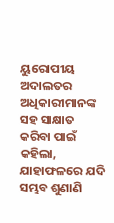ୟୁରୋପୀୟ ଅଦାଲତର ଅଧିକାରୀମାନଙ୍କ ସହ ସାକ୍ଷାତ କରିବା ପାଇଁ କହିଲା, ଯାହାଫଳରେ ଯଦି ସମ୍ଭବ ଶୁଣାଣି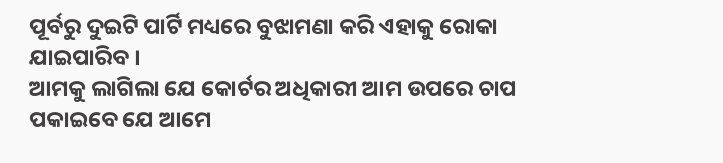ପୂର୍ବରୁ ଦୁଇଟି ପାର୍ଟି ମଧ୍ୟରେ ବୁଝାମଣା କରି ଏହାକୁ ରୋକା ଯାଇପାରିବ ।
ଆମକୁ ଲାଗିଲା ଯେ କୋର୍ଟର ଅଧିକାରୀ ଆମ ଉପରେ ଚାପ ପକାଇବେ ଯେ ଆମେ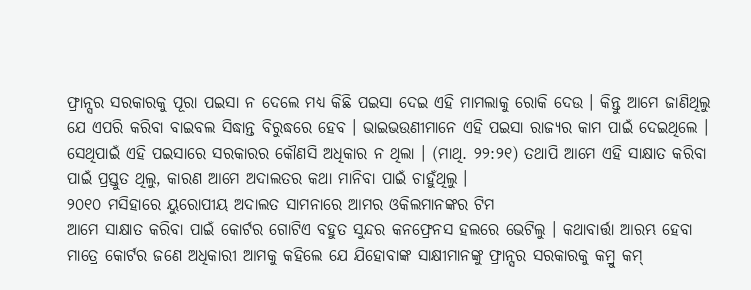ଫ୍ରାନ୍ସର ସରକାରକୁ ପୂରା ପଇସା ନ ଦେଲେ ମଧ୍ୟ କିଛି ପଇସା ଦେଇ ଏହି ମାମଲାକୁ ରୋକି ଦେଉ । କିନ୍ତୁ ଆମେ ଜାଣିଥିଲୁ ଯେ ଏପରି କରିବା ବାଇବଲ ସିଦ୍ଧାନ୍ତ ବିରୁଦ୍ଧରେ ହେବ । ଭାଇଭଉଣୀମାନେ ଏହି ପଇସା ରାଜ୍ୟର କାମ ପାଇଁ ଦେଇଥିଲେ । ସେଥିପାଇଁ ଏହି ପଇସାରେ ସରକାରର କୌଣସି ଅଧିକାର ନ ଥିଲା । (ମାଥି. ୨୨:୨୧) ତଥାପି ଆମେ ଏହି ସାକ୍ଷାତ କରିବା ପାଇଁ ପ୍ରସ୍ତୁତ ଥିଲୁ, କାରଣ ଆମେ ଅଦାଲତର କଥା ମାନିବା ପାଇଁ ଚାହୁଁଥିଲୁ ।
୨୦୧୦ ମସିହାରେ ୟୁରୋପୀୟ ଅଦାଲତ ସାମନାରେ ଆମର ଓକିଲମାନଙ୍କର ଟିମ
ଆମେ ସାକ୍ଷାତ କରିବା ପାଇଁ କୋର୍ଟର ଗୋଟିଏ ବହୁତ ସୁନ୍ଦର କନଫ୍ରେନସ ହଲରେ ଭେଟିଲୁ । କଥାବାର୍ତ୍ତା ଆରମ୍ଭ ହେବା ମାତ୍ରେ କୋର୍ଟର ଜଣେ ଅଧିକାରୀ ଆମକୁ କହିଲେ ଯେ ଯିହୋବାଙ୍କ ସାକ୍ଷୀମାନଙ୍କୁ ଫ୍ରାନ୍ସର ସରକାରକୁ କମ୍ରୁ କମ୍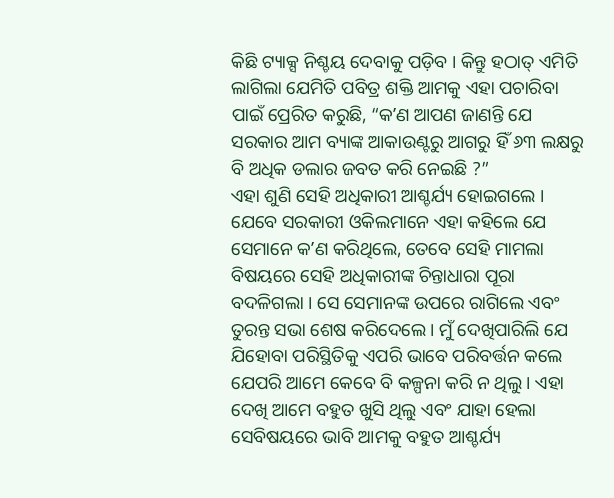କିଛି ଟ୍ୟାକ୍ସ ନିଶ୍ଚୟ ଦେବାକୁ ପଡ଼ିବ । କିନ୍ତୁ ହଠାତ୍ ଏମିତି ଲାଗିଲା ଯେମିତି ପବିତ୍ର ଶକ୍ତି ଆମକୁ ଏହା ପଚାରିବା ପାଇଁ ପ୍ରେରିତ କରୁଛି, “କʼଣ ଆପଣ ଜାଣନ୍ତି ଯେ ସରକାର ଆମ ବ୍ୟାଙ୍କ ଆକାଉଣ୍ଟରୁ ଆଗରୁ ହିଁ ୬୩ ଲକ୍ଷରୁ ବି ଅଧିକ ଡଲାର ଜବତ କରି ନେଇଛି ?”
ଏହା ଶୁଣି ସେହି ଅଧିକାରୀ ଆଶ୍ଚର୍ଯ୍ୟ ହୋଇଗଲେ । ଯେବେ ସରକାରୀ ଓକିଲମାନେ ଏହା କହିଲେ ଯେ ସେମାନେ କʼଣ କରିଥିଲେ, ତେବେ ସେହି ମାମଲା ବିଷୟରେ ସେହି ଅଧିକାରୀଙ୍କ ଚିନ୍ତାଧାରା ପୂରା ବଦଳିଗଲା । ସେ ସେମାନଙ୍କ ଉପରେ ରାଗିଲେ ଏବଂ ତୁରନ୍ତ ସଭା ଶେଷ କରିଦେଲେ । ମୁଁ ଦେଖିପାରିଲି ଯେ ଯିହୋବା ପରିସ୍ଥିତିକୁ ଏପରି ଭାବେ ପରିବର୍ତ୍ତନ କଲେ ଯେପରି ଆମେ କେବେ ବି କଳ୍ପନା କରି ନ ଥିଲୁ । ଏହା ଦେଖି ଆମେ ବହୁତ ଖୁସି ଥିଲୁ ଏବଂ ଯାହା ହେଲା ସେବିଷୟରେ ଭାବି ଆମକୁ ବହୁତ ଆଶ୍ଚର୍ଯ୍ୟ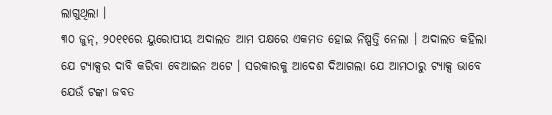ଲାଗୁଥିଲା ।
୩୦ ଜୁନ୍, ୨୦୧୧ରେ ୟୁରୋପୀୟ ଅଦାଲତ ଆମ ପକ୍ଷରେ ଏକମତ ହୋଇ ନିଷ୍ପତ୍ତି ନେଲା । ଅଦାଲତ କହିଲା ଯେ ଟ୍ୟାକ୍ସର ଦାବି କରିବା ବେଆଇନ ଅଟେ । ସରକାରକୁ ଆଦେଶ ଦିଆଗଲା ଯେ ଆମଠାରୁ ଟ୍ୟାକ୍ସ ଭାବେ ଯେଉଁ ଟଙ୍କା ଜବତ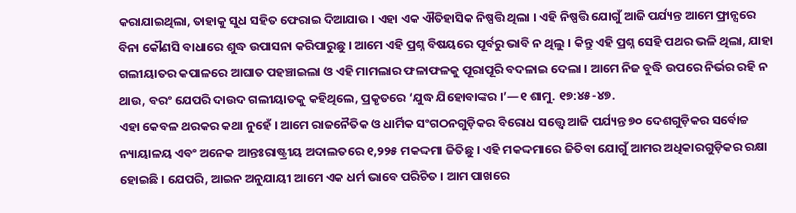କରାଯାଇଥିଲା, ତାହାକୁ ସୁଧ ସହିତ ଫେରାଇ ଦିଆଯାଉ । ଏହା ଏକ ଐତିହାସିକ ନିଷ୍ପତ୍ତି ଥିଲା । ଏହି ନିଷ୍ପତ୍ତି ଯୋଗୁଁ ଆଜି ପର୍ଯ୍ୟନ୍ତ ଆମେ ଫ୍ରାନ୍ସରେ ବିନା କୌଣସି ବାଧାରେ ଶୁଦ୍ଧ ଉପାସନା କରିପାରୁଛୁ । ଆମେ ଏହି ପ୍ରଶ୍ନ ବିଷୟରେ ପୂର୍ବରୁ ଭାବି ନ ଥିଲୁ । କିନ୍ତୁ ଏହି ପ୍ରଶ୍ନ ସେହି ପଥର ଭଳି ଥିଲା, ଯାହା ଗଲୀୟାତର କପାଳରେ ଆଘାତ ପହଞ୍ଚାଇଲା ଓ ଏହି ମାମଲାର ଫଳାଫଳକୁ ପୂରାପୂରି ବଦଳାଇ ଦେଲା । ଆମେ ନିଜ ବୁଦ୍ଧି ଉପରେ ନିର୍ଭର ରହି ନ ଥାଉ, ବରଂ ଯେପରି ଦାଉଦ ଗଲୀୟାତକୁ କହିଥିଲେ, ପ୍ରକୃତରେ ‘ଯୁଦ୍ଧ ଯିହୋବାଙ୍କର ।’—୧ ଶାମୁ. ୧୭:୪୫-୪୭.
ଏହା କେବଳ ଥରକର କଥା ନୁହେଁ । ଆମେ ରାଜନୈତିକ ଓ ଧାର୍ମିକ ସଂଗଠନଗୁଡ଼ିକର ବିରୋଧ ସତ୍ତ୍ୱେ ଆଜି ପର୍ଯ୍ୟନ୍ତ ୭୦ ଦେଶଗୁଡ଼ିକର ସର୍ବୋଚ୍ଚ ନ୍ୟାୟାଳୟ ଏବଂ ଅନେକ ଆନ୍ତଃରାଷ୍ଟ୍ରୀୟ ଅଦାଲତରେ ୧,୨୨୫ ମକଦ୍ଦମା ଜିତିଛୁ । ଏହି ମକଦ୍ଦମାରେ ଜିତିବା ଯୋଗୁଁ ଆମର ଅଧିକାରଗୁଡ଼ିକର ରକ୍ଷା ହୋଇଛି । ଯେପରି, ଆଇନ ଅନୁଯାୟୀ ଆମେ ଏକ ଧର୍ମ ଭାବେ ପରିଚିତ । ଆମ ପାଖରେ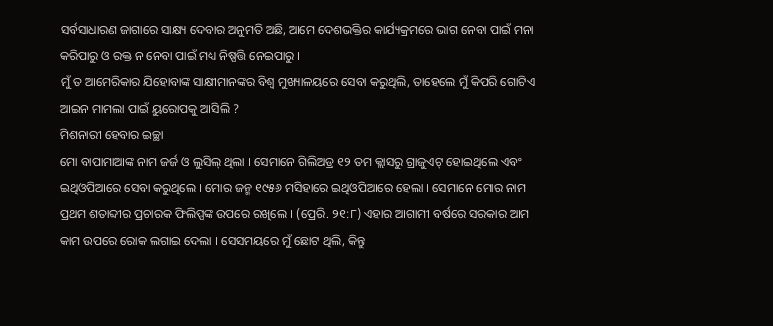ସର୍ବସାଧାରଣ ଜାଗାରେ ସାକ୍ଷ୍ୟ ଦେବାର ଅନୁମତି ଅଛି, ଆମେ ଦେଶଭକ୍ତିର କାର୍ଯ୍ୟକ୍ରମରେ ଭାଗ ନେବା ପାଇଁ ମନା କରିପାରୁ ଓ ରକ୍ତ ନ ନେବା ପାଇଁ ମଧ୍ୟ ନିଷ୍ପତ୍ତି ନେଇପାରୁ ।
ମୁଁ ତ ଆମେରିକାର ଯିହୋବାଙ୍କ ସାକ୍ଷୀମାନଙ୍କର ବିଶ୍ୱ ମୁଖ୍ୟାଳୟରେ ସେବା କରୁଥିଲି, ତାହେଲେ ମୁଁ କିପରି ଗୋଟିଏ ଆଇନ ମାମଲା ପାଇଁ ୟୁରୋପକୁ ଆସିଲି ?
ମିଶନାରୀ ହେବାର ଇଚ୍ଛା
ମୋ ବାପାମାଆଙ୍କ ନାମ ଜର୍ଜ ଓ ଲୁସିଲ୍ ଥିଲା । ସେମାନେ ଗିଲିଅଡ୍ର ୧୨ ତମ କ୍ଲାସରୁ ଗ୍ରାଜୁଏଟ୍ ହୋଇଥିଲେ ଏବଂ ଇଥିଓପିଆରେ ସେବା କରୁଥିଲେ । ମୋର ଜନ୍ମ ୧୯୫୬ ମସିହାରେ ଇଥିଓପିଆରେ ହେଲା । ସେମାନେ ମୋର ନାମ ପ୍ରଥମ ଶତାବ୍ଦୀର ପ୍ରଚାରକ ଫିଲିପ୍ପଙ୍କ ଉପରେ ରଖିଲେ । (ପ୍ରେରି. ୨୧:୮) ଏହାର ଆଗାମୀ ବର୍ଷରେ ସରକାର ଆମ କାମ ଉପରେ ରୋକ ଲଗାଇ ଦେଲା । ସେସମୟରେ ମୁଁ ଛୋଟ ଥିଲି, କିନ୍ତୁ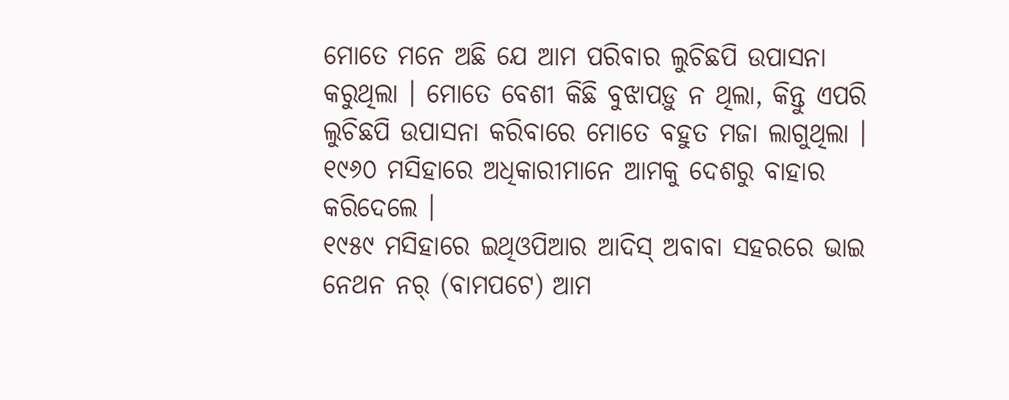ମୋତେ ମନେ ଅଛି ଯେ ଆମ ପରିବାର ଲୁଚିଛପି ଉପାସନା କରୁଥିଲା । ମୋତେ ବେଶୀ କିଛି ବୁଝାପଡ଼ୁ ନ ଥିଲା, କିନ୍ତୁ ଏପରି ଲୁଚିଛପି ଉପାସନା କରିବାରେ ମୋତେ ବହୁତ ମଜା ଲାଗୁଥିଲା । ୧୯୬୦ ମସିହାରେ ଅଧିକାରୀମାନେ ଆମକୁ ଦେଶରୁ ବାହାର କରିଦେଲେ ।
୧୯୫୯ ମସିହାରେ ଇଥିଓପିଆର ଆଦିସ୍ ଅବାବା ସହରରେ ଭାଇ ନେଥନ ନର୍ (ବାମପଟେ) ଆମ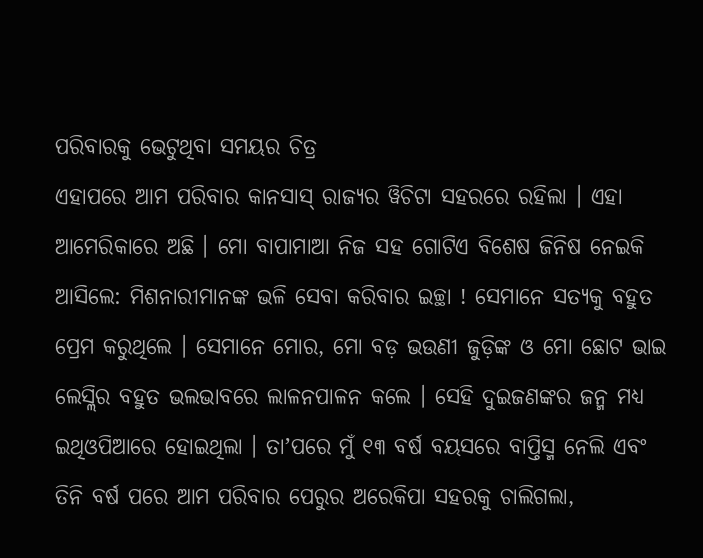ପରିବାରକୁ ଭେଟୁଥିବା ସମୟର ଚିତ୍ର
ଏହାପରେ ଆମ ପରିବାର କାନସାସ୍ ରାଜ୍ୟର ୱିଚିଟା ସହରରେ ରହିଲା । ଏହା ଆମେରିକାରେ ଅଛି । ମୋ ବାପାମାଆ ନିଜ ସହ ଗୋଟିଏ ବିଶେଷ ଜିନିଷ ନେଇକି ଆସିଲେ: ମିଶନାରୀମାନଙ୍କ ଭଳି ସେବା କରିବାର ଇଚ୍ଛା ! ସେମାନେ ସତ୍ୟକୁ ବହୁତ ପ୍ରେମ କରୁଥିଲେ । ସେମାନେ ମୋର, ମୋ ବଡ଼ ଭଉଣୀ ଜୁଡ଼ିଙ୍କ ଓ ମୋ ଛୋଟ ଭାଇ ଲେସ୍ଲିର ବହୁତ ଭଲଭାବରେ ଲାଳନପାଳନ କଲେ । ସେହି ଦୁଇଜଣଙ୍କର ଜନ୍ମ ମଧ୍ୟ ଇଥିଓପିଆରେ ହୋଇଥିଲା । ତାʼପରେ ମୁଁ ୧୩ ବର୍ଷ ବୟସରେ ବାପ୍ତିସ୍ମ ନେଲି ଏବଂ ତିନି ବର୍ଷ ପରେ ଆମ ପରିବାର ପେରୁର ଅରେକିପା ସହରକୁ ଚାଲିଗଲା,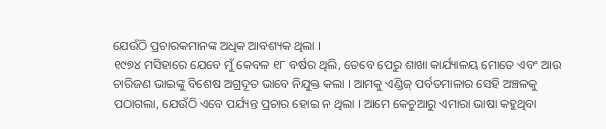ଯେଉଁଠି ପ୍ରଚାରକମାନଙ୍କ ଅଧିକ ଆବଶ୍ୟକ ଥିଲା ।
୧୯୭୪ ମସିହାରେ ଯେବେ ମୁଁ କେବଳ ୧୮ ବର୍ଷର ଥିଲି, ତେବେ ପେରୁ ଶାଖା କାର୍ଯ୍ୟାଳୟ ମୋତେ ଏବଂ ଆଉ ଚାରିଜଣ ଭାଇଙ୍କୁ ବିଶେଷ ଅଗ୍ରଦୂତ ଭାବେ ନିଯୁକ୍ତ କଲା । ଆମକୁ ଏଣ୍ଡିଜ୍ ପର୍ବତମାଳାର ସେହି ଅଞ୍ଚଳକୁ ପଠାଗଲା, ଯେଉଁଠି ଏବେ ପର୍ଯ୍ୟନ୍ତ ପ୍ରଚାର ହୋଇ ନ ଥିଲା । ଆମେ କେଚୁଆରୁ ଏମାରା ଭାଷା କହୁଥିବା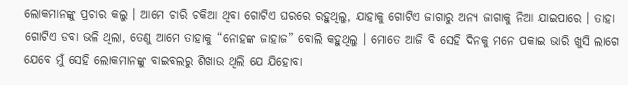ଲୋକମାନଙ୍କୁ ପ୍ରଚାର କଲୁ । ଆମେ ଚାରି ଚକିଆ ଥିବା ଗୋଟିଏ ଘରରେ ରହୁଥିଲୁ, ଯାହାକୁ ଗୋଟିଏ ଜାଗାରୁ ଅନ୍ୟ ଜାଗାକୁ ନିଆ ଯାଇପାରେ । ତାହା ଗୋଟିଏ ଡବା ଭଳି ଥିଲା, ତେଣୁ ଆମେ ତାହାକୁ “ନୋହଙ୍କ ଜାହାଜ” ବୋଲି କହୁଥିଲୁ । ମୋତେ ଆଜି ବି ସେହି ଦିନକୁ ମନେ ପକାଇ ଭାରି ଖୁସି ଲାଗେ ଯେବେ ମୁଁ ସେହି ଲୋକମାନଙ୍କୁ ବାଇବଲରୁ ଶିଖାଉ ଥିଲି ଯେ ଯିହୋବା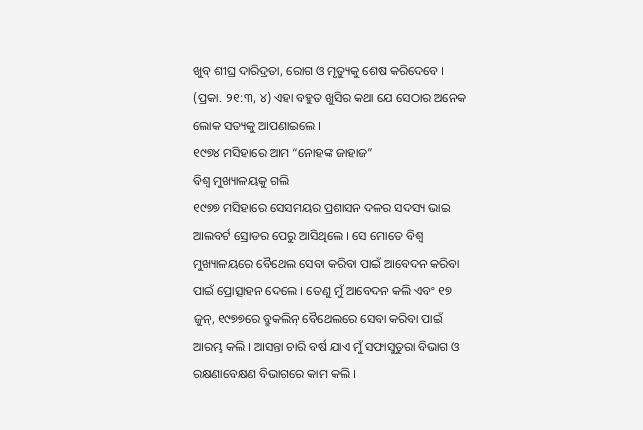ଖୁବ୍ ଶୀଘ୍ର ଦାରିଦ୍ରତା, ରୋଗ ଓ ମୃତ୍ୟୁକୁ ଶେଷ କରିଦେବେ । (ପ୍ରକା. ୨୧:୩, ୪) ଏହା ବହୁତ ଖୁସିର କଥା ଯେ ସେଠାର ଅନେକ ଲୋକ ସତ୍ୟକୁ ଆପଣାଇଲେ ।
୧୯୭୪ ମସିହାରେ ଆମ “ନୋହଙ୍କ ଜାହାଜ”
ବିଶ୍ୱ ମୁଖ୍ୟାଳୟକୁ ଗଲି
୧୯୭୭ ମସିହାରେ ସେସମୟର ପ୍ରଶାସନ ଦଳର ସଦସ୍ୟ ଭାଇ ଆଲବର୍ଟ ସ୍ରୋଡର ପେରୁ ଆସିଥିଲେ । ସେ ମୋତେ ବିଶ୍ୱ ମୁଖ୍ୟାଳୟରେ ବୈଥେଲ ସେବା କରିବା ପାଇଁ ଆବେଦନ କରିବା ପାଇଁ ପ୍ରୋତ୍ସାହନ ଦେଲେ । ତେଣୁ ମୁଁ ଆବେଦନ କଲି ଏବଂ ୧୭ ଜୁନ୍, ୧୯୭୭ରେ ବ୍ରୁକଲିନ୍ ବୈଥେଲରେ ସେବା କରିବା ପାଇଁ ଆରମ୍ଭ କଲି । ଆସନ୍ତା ଚାରି ବର୍ଷ ଯାଏ ମୁଁ ସଫାସୁତୁରା ବିଭାଗ ଓ ରକ୍ଷଣାବେକ୍ଷଣ ବିଭାଗରେ କାମ କଲି ।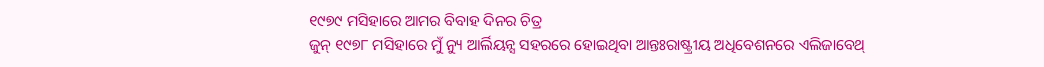୧୯୭୯ ମସିହାରେ ଆମର ବିବାହ ଦିନର ଚିତ୍ର
ଜୁନ୍ ୧୯୭୮ ମସିହାରେ ମୁଁ ନ୍ୟୁ ଆର୍ଲିୟନ୍ସ ସହରରେ ହୋଇଥିବା ଆନ୍ତଃରାଷ୍ଟ୍ରୀୟ ଅଧିବେଶନରେ ଏଲିଜାବେଥ୍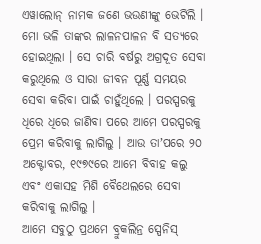ଏୱାଲୋନ୍ ନାମକ ଜଣେ ଭଉଣୀଙ୍କୁ ଭେଟିଲି । ମୋ ଭଳି ତାଙ୍କର ଲାଳନପାଳନ ବି ସତ୍ୟରେ ହୋଇଥିଲା । ସେ ଚାରି ବର୍ଷରୁ ଅଗ୍ରଦୂତ ସେବା କରୁଥିଲେ ଓ ସାରା ଜୀବନ ପୂର୍ଣ୍ଣ ସମୟର ସେବା କରିବା ପାଇଁ ଚାହୁଁଥିଲେ । ପରସ୍ପରକୁ ଧିରେ ଧିରେ ଜାଣିବା ପରେ ଆମେ ପରସ୍ପରକୁ ପ୍ରେମ କରିବାକୁ ଲାଗିଲୁ । ଆଉ ତାʼପରେ ୨୦ ଅକ୍ଟୋବର, ୧୯୭୯ରେ ଆମେ ବିବାହ କଲୁ ଏବଂ ଏକାସହ ମିଶି ବୈଥେଲରେ ସେବା କରିବାକୁ ଲାଗିଲୁ ।
ଆମେ ସବୁଠୁ ପ୍ରଥମେ ବ୍ରୁକଲିନ୍ର ସ୍ପେନିସ୍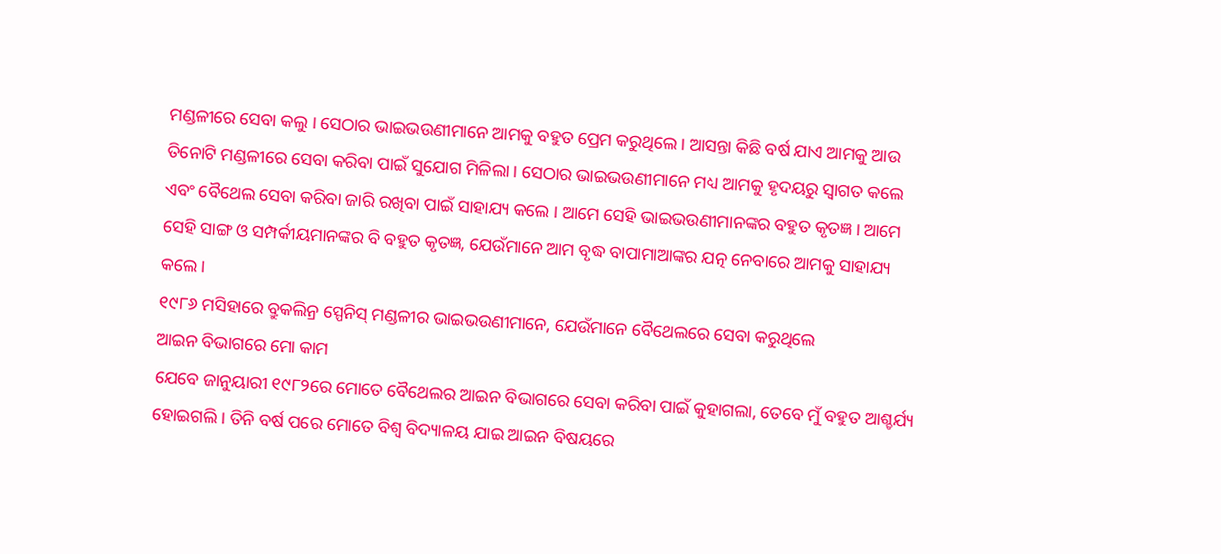ମଣ୍ଡଳୀରେ ସେବା କଲୁ । ସେଠାର ଭାଇଭଉଣୀମାନେ ଆମକୁ ବହୁତ ପ୍ରେମ କରୁଥିଲେ । ଆସନ୍ତା କିଛି ବର୍ଷ ଯାଏ ଆମକୁ ଆଉ ତିନୋଟି ମଣ୍ଡଳୀରେ ସେବା କରିବା ପାଇଁ ସୁଯୋଗ ମିଳିଲା । ସେଠାର ଭାଇଭଉଣୀମାନେ ମଧ୍ୟ ଆମକୁ ହୃଦୟରୁ ସ୍ୱାଗତ କଲେ ଏବଂ ବୈଥେଲ ସେବା କରିବା ଜାରି ରଖିବା ପାଇଁ ସାହାଯ୍ୟ କଲେ । ଆମେ ସେହି ଭାଇଭଉଣୀମାନଙ୍କର ବହୁତ କୃତଜ୍ଞ । ଆମେ ସେହି ସାଙ୍ଗ ଓ ସମ୍ପର୍କୀୟମାନଙ୍କର ବି ବହୁତ କୃତଜ୍ଞ, ଯେଉଁମାନେ ଆମ ବୃଦ୍ଧ ବାପାମାଆଙ୍କର ଯତ୍ନ ନେବାରେ ଆମକୁ ସାହାଯ୍ୟ କଲେ ।
୧୯୮୬ ମସିହାରେ ବ୍ରୁକଲିନ୍ର ସ୍ପେନିସ୍ ମଣ୍ଡଳୀର ଭାଇଭଉଣୀମାନେ, ଯେଉଁମାନେ ବୈଥେଲରେ ସେବା କରୁଥିଲେ
ଆଇନ ବିଭାଗରେ ମୋ କାମ
ଯେବେ ଜାନୁୟାରୀ ୧୯୮୨ରେ ମୋତେ ବୈଥେଲର ଆଇନ ବିଭାଗରେ ସେବା କରିବା ପାଇଁ କୁହାଗଲା, ତେବେ ମୁଁ ବହୁତ ଆଶ୍ଚର୍ଯ୍ୟ ହୋଇଗଲି । ତିନି ବର୍ଷ ପରେ ମୋତେ ବିଶ୍ୱ ବିଦ୍ୟାଳୟ ଯାଇ ଆଇନ ବିଷୟରେ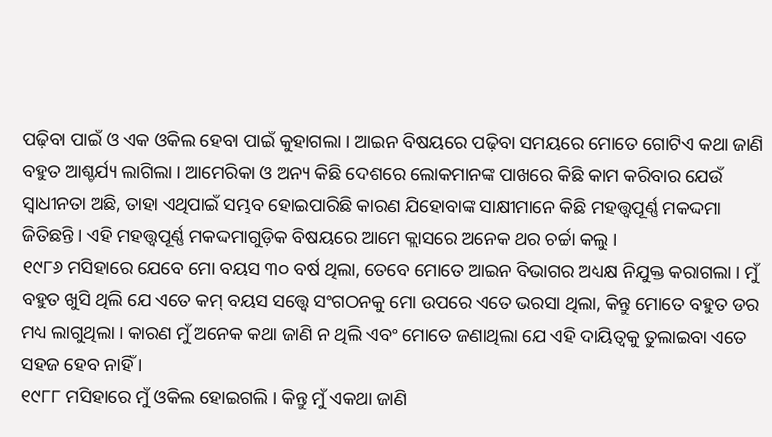ପଢ଼ିବା ପାଇଁ ଓ ଏକ ଓକିଲ ହେବା ପାଇଁ କୁହାଗଲା । ଆଇନ ବିଷୟରେ ପଢ଼ିବା ସମୟରେ ମୋତେ ଗୋଟିଏ କଥା ଜାଣି ବହୁତ ଆଶ୍ଚର୍ଯ୍ୟ ଲାଗିଲା । ଆମେରିକା ଓ ଅନ୍ୟ କିଛି ଦେଶରେ ଲୋକମାନଙ୍କ ପାଖରେ କିଛି କାମ କରିବାର ଯେଉଁ ସ୍ୱାଧୀନତା ଅଛି, ତାହା ଏଥିପାଇଁ ସମ୍ଭବ ହୋଇପାରିଛି କାରଣ ଯିହୋବାଙ୍କ ସାକ୍ଷୀମାନେ କିଛି ମହତ୍ତ୍ୱପୂର୍ଣ୍ଣ ମକଦ୍ଦମା ଜିତିଛନ୍ତି । ଏହି ମହତ୍ତ୍ୱପୂର୍ଣ୍ଣ ମକଦ୍ଦମାଗୁଡ଼ିକ ବିଷୟରେ ଆମେ କ୍ଲାସରେ ଅନେକ ଥର ଚର୍ଚ୍ଚା କଲୁ ।
୧୯୮୬ ମସିହାରେ ଯେବେ ମୋ ବୟସ ୩୦ ବର୍ଷ ଥିଲା, ତେବେ ମୋତେ ଆଇନ ବିଭାଗର ଅଧ୍ୟକ୍ଷ ନିଯୁକ୍ତ କରାଗଲା । ମୁଁ ବହୁତ ଖୁସି ଥିଲି ଯେ ଏତେ କମ୍ ବୟସ ସତ୍ତ୍ୱେ ସଂଗଠନକୁ ମୋ ଉପରେ ଏତେ ଭରସା ଥିଲା, କିନ୍ତୁ ମୋତେ ବହୁତ ଡର ମଧ୍ୟ ଲାଗୁଥିଲା । କାରଣ ମୁଁ ଅନେକ କଥା ଜାଣି ନ ଥିଲି ଏବଂ ମୋତେ ଜଣାଥିଲା ଯେ ଏହି ଦାୟିତ୍ୱକୁ ତୁଲାଇବା ଏତେ ସହଜ ହେବ ନାହିଁ ।
୧୯୮୮ ମସିହାରେ ମୁଁ ଓକିଲ ହୋଇଗଲି । କିନ୍ତୁ ମୁଁ ଏକଥା ଜାଣି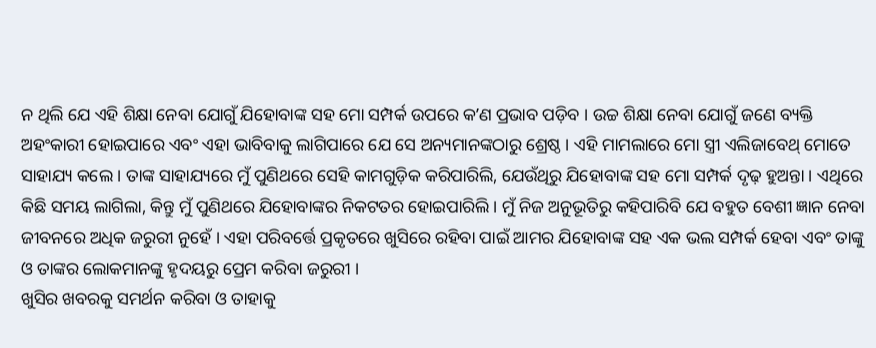ନ ଥିଲି ଯେ ଏହି ଶିକ୍ଷା ନେବା ଯୋଗୁଁ ଯିହୋବାଙ୍କ ସହ ମୋ ସମ୍ପର୍କ ଉପରେ କʼଣ ପ୍ରଭାବ ପଡ଼ିବ । ଉଚ୍ଚ ଶିକ୍ଷା ନେବା ଯୋଗୁଁ ଜଣେ ବ୍ୟକ୍ତି ଅହଂକାରୀ ହୋଇପାରେ ଏବଂ ଏହା ଭାବିବାକୁ ଲାଗିପାରେ ଯେ ସେ ଅନ୍ୟମାନଙ୍କଠାରୁ ଶ୍ରେଷ୍ଠ । ଏହି ମାମଲାରେ ମୋ ସ୍ତ୍ରୀ ଏଲିଜାବେଥ୍ ମୋତେ ସାହାଯ୍ୟ କଲେ । ତାଙ୍କ ସାହାଯ୍ୟରେ ମୁଁ ପୁଣିଥରେ ସେହି କାମଗୁଡ଼ିକ କରିପାରିଲି, ଯେଉଁଥିରୁ ଯିହୋବାଙ୍କ ସହ ମୋ ସମ୍ପର୍କ ଦୃଢ଼ ହୁଅନ୍ତା । ଏଥିରେ କିଛି ସମୟ ଲାଗିଲା, କିନ୍ତୁ ମୁଁ ପୁଣିଥରେ ଯିହୋବାଙ୍କର ନିକଟତର ହୋଇପାରିଲି । ମୁଁ ନିଜ ଅନୁଭୂତିରୁ କହିପାରିବି ଯେ ବହୁତ ବେଶୀ ଜ୍ଞାନ ନେବା ଜୀବନରେ ଅଧିକ ଜରୁରୀ ନୁହେଁ । ଏହା ପରିବର୍ତ୍ତେ ପ୍ରକୃତରେ ଖୁସିରେ ରହିବା ପାଇଁ ଆମର ଯିହୋବାଙ୍କ ସହ ଏକ ଭଲ ସମ୍ପର୍କ ହେବା ଏବଂ ତାଙ୍କୁ ଓ ତାଙ୍କର ଲୋକମାନଙ୍କୁ ହୃଦୟରୁ ପ୍ରେମ କରିବା ଜରୁରୀ ।
ଖୁସିର ଖବରକୁ ସମର୍ଥନ କରିବା ଓ ତାହାକୁ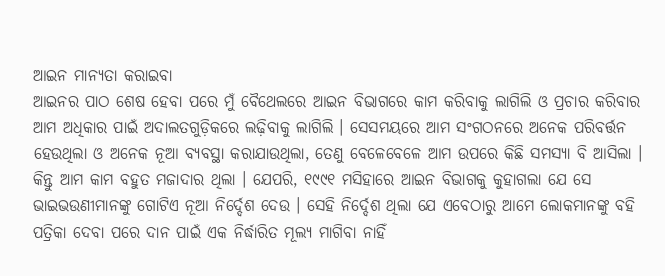ଆଇନ ମାନ୍ୟତା କରାଇବା
ଆଇନର ପାଠ ଶେଷ ହେବା ପରେ ମୁଁ ବୈଥେଲରେ ଆଇନ ବିଭାଗରେ କାମ କରିବାକୁ ଲାଗିଲି ଓ ପ୍ରଚାର କରିବାର ଆମ ଅଧିକାର ପାଇଁ ଅଦାଲତଗୁଡ଼ିକରେ ଲଢ଼ିବାକୁ ଲାଗିଲି । ସେସମୟରେ ଆମ ସଂଗଠନରେ ଅନେକ ପରିବର୍ତ୍ତନ ହେଉଥିଲା ଓ ଅନେକ ନୂଆ ବ୍ୟବସ୍ଥା କରାଯାଉଥିଲା, ତେଣୁ ବେଳେବେଳେ ଆମ ଉପରେ କିଛି ସମସ୍ୟା ବି ଆସିଲା । କିନ୍ତୁ ଆମ କାମ ବହୁତ ମଜାଦାର ଥିଲା । ଯେପରି, ୧୯୯୧ ମସିହାରେ ଆଇନ ବିଭାଗକୁ କୁହାଗଲା ଯେ ସେ ଭାଇଭଉଣୀମାନଙ୍କୁ ଗୋଟିଏ ନୂଆ ନିର୍ଦ୍ଦେଶ ଦେଉ । ସେହି ନିର୍ଦ୍ଦେଶ ଥିଲା ଯେ ଏବେଠାରୁ ଆମେ ଲୋକମାନଙ୍କୁ ବହି ପତ୍ରିକା ଦେବା ପରେ ଦାନ ପାଇଁ ଏକ ନିର୍ଦ୍ଧାରିତ ମୂଲ୍ୟ ମାଗିବା ନାହିଁ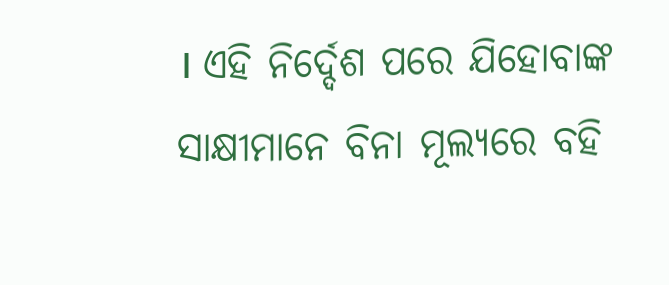। ଏହି ନିର୍ଦ୍ଦେଶ ପରେ ଯିହୋବାଙ୍କ ସାକ୍ଷୀମାନେ ବିନା ମୂଲ୍ୟରେ ବହି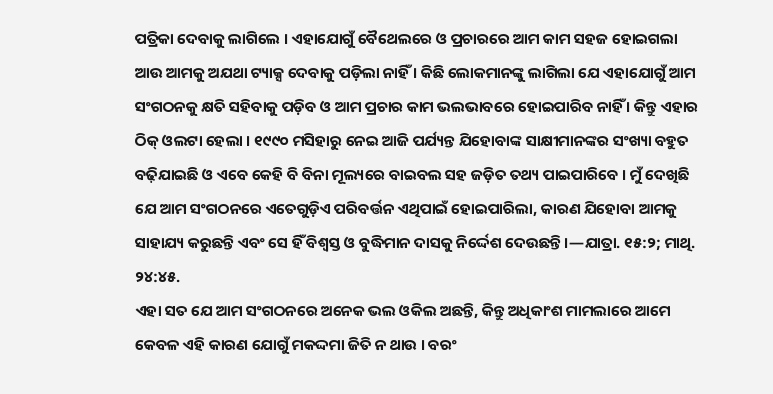ପତ୍ରିକା ଦେବାକୁ ଲାଗିଲେ । ଏହାଯୋଗୁଁ ବୈଥେଲରେ ଓ ପ୍ରଚାରରେ ଆମ କାମ ସହଜ ହୋଇଗଲା ଆଉ ଆମକୁ ଅଯଥା ଟ୍ୟାକ୍ସ ଦେବାକୁ ପଡ଼ିଲା ନାହିଁ । କିଛି ଲୋକମାନଙ୍କୁ ଲାଗିଲା ଯେ ଏହାଯୋଗୁଁ ଆମ ସଂଗଠନକୁ କ୍ଷତି ସହିବାକୁ ପଡ଼ିବ ଓ ଆମ ପ୍ରଚାର କାମ ଭଲଭାବରେ ହୋଇପାରିବ ନାହିଁ । କିନ୍ତୁ ଏହାର ଠିକ୍ ଓଲଟା ହେଲା । ୧୯୯୦ ମସିହାରୁ ନେଇ ଆଜି ପର୍ଯ୍ୟନ୍ତ ଯିହୋବାଙ୍କ ସାକ୍ଷୀମାନଙ୍କର ସଂଖ୍ୟା ବହୁତ ବଢ଼ିଯାଇଛି ଓ ଏବେ କେହି ବି ବିନା ମୂଲ୍ୟରେ ବାଇବଲ ସହ ଜଡ଼ିତ ତଥ୍ୟ ପାଇପାରିବେ । ମୁଁ ଦେଖିଛି ଯେ ଆମ ସଂଗଠନରେ ଏତେଗୁଡ଼ିଏ ପରିବର୍ତ୍ତନ ଏଥିପାଇଁ ହୋଇପାରିଲା, କାରଣ ଯିହୋବା ଆମକୁ ସାହାଯ୍ୟ କରୁଛନ୍ତି ଏବଂ ସେ ହିଁ ବିଶ୍ୱସ୍ତ ଓ ବୁଦ୍ଧିମାନ ଦାସକୁ ନିର୍ଦ୍ଦେଶ ଦେଉଛନ୍ତି ।—ଯାତ୍ରା. ୧୫:୨; ମାଥି. ୨୪:୪୫.
ଏହା ସତ ଯେ ଆମ ସଂଗଠନରେ ଅନେକ ଭଲ ଓକିଲ ଅଛନ୍ତି, କିନ୍ତୁ ଅଧିକାଂଶ ମାମଲାରେ ଆମେ କେବଳ ଏହି କାରଣ ଯୋଗୁଁ ମକଦ୍ଦମା ଜିତି ନ ଥାଉ । ବରଂ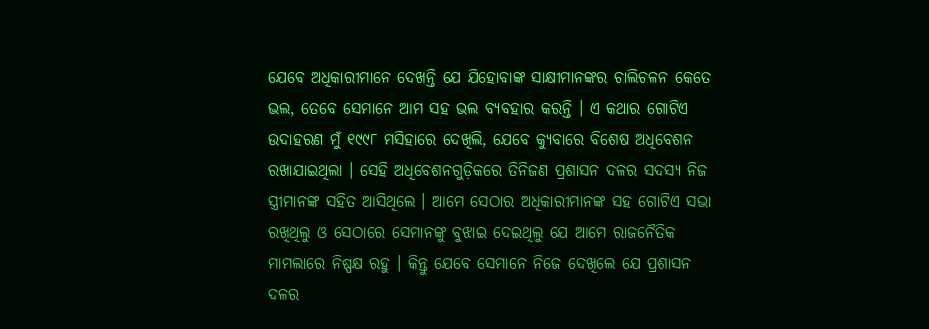ଯେବେ ଅଧିକାରୀମାନେ ଦେଖନ୍ତି ଯେ ଯିହୋବାଙ୍କ ସାକ୍ଷୀମାନଙ୍କର ଚାଲିଚଳନ କେତେ ଭଲ, ତେବେ ସେମାନେ ଆମ ସହ ଭଲ ବ୍ୟବହାର କରନ୍ତି । ଏ କଥାର ଗୋଟିଏ ଉଦାହରଣ ମୁଁ ୧୯୯୮ ମସିହାରେ ଦେଖିଲି, ଯେବେ କ୍ୟୁବାରେ ବିଶେଷ ଅଧିବେଶନ ରଖାଯାଇଥିଲା । ସେହି ଅଧିବେଶନଗୁଡ଼ିକରେ ତିନିଜଣ ପ୍ରଶାସନ ଦଳର ସଦସ୍ୟ ନିଜ ସ୍ତ୍ରୀମାନଙ୍କ ସହିତ ଆସିଥିଲେ । ଆମେ ସେଠାର ଅଧିକାରୀମାନଙ୍କ ସହ ଗୋଟିଏ ସଭା ରଖିଥିଲୁ ଓ ସେଠାରେ ସେମାନଙ୍କୁ ବୁଝାଇ ଦେଇଥିଲୁ ଯେ ଆମେ ରାଜନୈତିକ ମାମଲାରେ ନିଷ୍ପକ୍ଷ ରହୁ । କିନ୍ତୁ ଯେବେ ସେମାନେ ନିଜେ ଦେଖିଲେ ଯେ ପ୍ରଶାସନ ଦଳର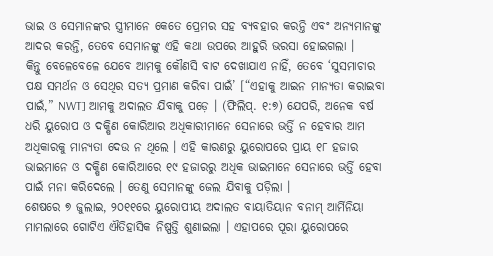ଭାଇ ଓ ସେମାନଙ୍କର ସ୍ତ୍ରୀମାନେ କେତେ ପ୍ରେମର ସହ ବ୍ୟବହାର କରନ୍ତି ଏବଂ ଅନ୍ୟମାନଙ୍କୁ ଆଦର କରନ୍ତି, ତେବେ ସେମାନଙ୍କୁ ଏହି କଥା ଉପରେ ଆହୁରି ଭରସା ହୋଇଗଲା ।
କିନ୍ତୁ ବେଳେବେଳେ ଯେବେ ଆମକୁ କୌଣସି ବାଟ ଦେଖାଯାଏ ନାହିଁ, ତେବେ ‘ସୁସମାଚାର ପକ୍ଷ ସମର୍ଥନ ଓ ସେଥିର ସତ୍ୟ ପ୍ରମାଣ କରିବା ପାଇଁ’ [“ଏହାକୁ ଆଇନ ମାନ୍ୟତା କରାଇବା ପାଇଁ,” NWT] ଆମକୁ ଅଦାଲତ ଯିବାକୁ ପଡ଼େ । (ଫିଲିପ୍. ୧:୭) ଯେପରି, ଅନେକ ବର୍ଷ ଧରି ୟୁରୋପ ଓ ଦକ୍ଷିଣ କୋରିଆର ଅଧିକାରୀମାନେ ସେନାରେ ଭର୍ତ୍ତି ନ ହେବାର ଆମ ଅଧିକାରକୁ ମାନ୍ୟତା ଦେଉ ନ ଥିଲେ । ଏହି କାରଣରୁ ୟୁରୋପରେ ପ୍ରାୟ ୧୮ ହଜାର ଭାଇମାନେ ଓ ଦକ୍ଷିଣ କୋରିଆରେ ୧୯ ହଜାରରୁ ଅଧିକ ଭାଇମାନେ ସେନାରେ ଭର୍ତ୍ତି ହେବା ପାଇଁ ମନା କରିଦେଲେ । ତେଣୁ ସେମାନଙ୍କୁ ଜେଲ ଯିବାକୁ ପଡ଼ିଲା ।
ଶେଷରେ ୭ ଜୁଲାଇ, ୨୦୧୧ରେ ୟୁରୋପୀୟ ଅଦାଲତ ବାୟାତିୟାନ ବନାମ୍ ଆର୍ମିନିୟା ମାମଲାରେ ଗୋଟିଏ ଐତିହାସିକ ନିଷ୍ପତ୍ତି ଶୁଣାଇଲା । ଏହାପରେ ପୂରା ୟୁରୋପରେ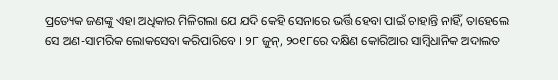ପ୍ରତ୍ୟେକ ଜଣଙ୍କୁ ଏହା ଅଧିକାର ମିଳିଗଲା ଯେ ଯଦି କେହି ସେନାରେ ଭର୍ତ୍ତି ହେବା ପାଇଁ ଚାହାନ୍ତି ନାହିଁ, ତାହେଲେ ସେ ଅଣ-ସାମରିକ ଲୋକସେବା କରିପାରିବେ । ୨୮ ଜୁନ୍, ୨୦୧୮ରେ ଦକ୍ଷିଣ କୋରିଆର ସାମ୍ବିଧାନିକ ଅଦାଲତ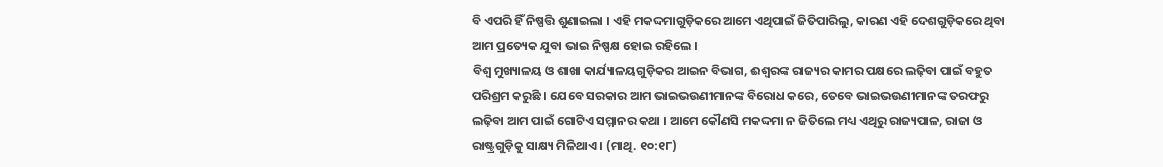ବି ଏପରି ହିଁ ନିଷ୍ପତ୍ତି ଶୁଣାଇଲା । ଏହି ମକଦ୍ଦମାଗୁଡ଼ିକରେ ଆମେ ଏଥିପାଇଁ ଜିତିପାରିଲୁ, କାରଣ ଏହି ଦେଶଗୁଡ଼ିକରେ ଥିବା ଆମ ପ୍ରତ୍ୟେକ ଯୁବା ଭାଇ ନିଷ୍ପକ୍ଷ ହୋଇ ରହିଲେ ।
ବିଶ୍ୱ ମୁଖ୍ୟାଳୟ ଓ ଶାଖା କାର୍ଯ୍ୟାଳୟଗୁଡ଼ିକର ଆଇନ ବିଭାଗ, ଈଶ୍ୱରଙ୍କ ରାଜ୍ୟର କାମର ପକ୍ଷରେ ଲଢ଼ିବା ପାଇଁ ବହୁତ ପରିଶ୍ରମ କରୁଛି । ଯେବେ ସରକାର ଆମ ଭାଇଭଉଣୀମାନଙ୍କ ବିରୋଧ କରେ, ତେବେ ଭାଇଭଉଣୀମାନଙ୍କ ତରଫରୁ ଲଢ଼ିବା ଆମ ପାଇଁ ଗୋଟିଏ ସମ୍ମାନର କଥା । ଆମେ କୌଣସି ମକଦ୍ଦମା ନ ଜିତିଲେ ମଧ୍ୟ ଏଥିରୁ ରାଜ୍ୟପାଳ, ରାଜା ଓ ରାଷ୍ଟ୍ରଗୁଡ଼ିକୁ ସାକ୍ଷ୍ୟ ମିଳିଥାଏ । (ମାଥି. ୧୦:୧୮)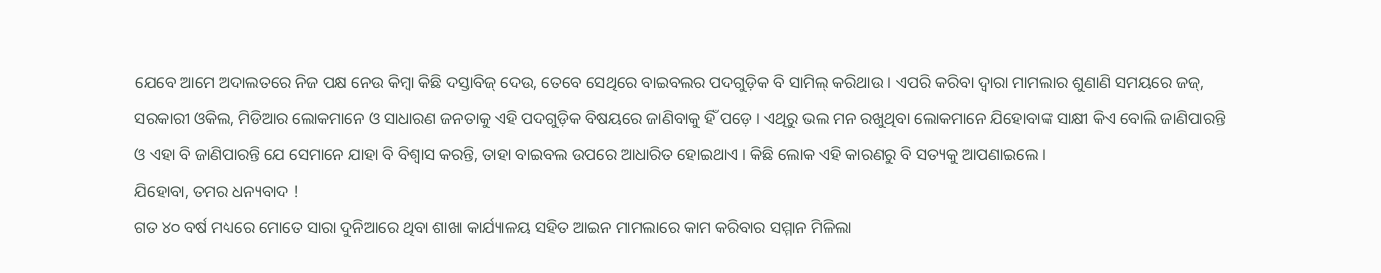ଯେବେ ଆମେ ଅଦାଲତରେ ନିଜ ପକ୍ଷ ନେଉ କିମ୍ବା କିଛି ଦସ୍ତାବିଜ୍ ଦେଉ, ତେବେ ସେଥିରେ ବାଇବଲର ପଦଗୁଡ଼ିକ ବି ସାମିଲ୍ କରିଥାଉ । ଏପରି କରିବା ଦ୍ୱାରା ମାମଲାର ଶୁଣାଣି ସମୟରେ ଜଜ୍, ସରକାରୀ ଓକିଲ, ମିଡିଆର ଲୋକମାନେ ଓ ସାଧାରଣ ଜନତାକୁ ଏହି ପଦଗୁଡ଼ିକ ବିଷୟରେ ଜାଣିବାକୁ ହିଁ ପଡ଼େ । ଏଥିରୁ ଭଲ ମନ ରଖୁଥିବା ଲୋକମାନେ ଯିହୋବାଙ୍କ ସାକ୍ଷୀ କିଏ ବୋଲି ଜାଣିପାରନ୍ତି ଓ ଏହା ବି ଜାଣିପାରନ୍ତି ଯେ ସେମାନେ ଯାହା ବି ବିଶ୍ୱାସ କରନ୍ତି, ତାହା ବାଇବଲ ଉପରେ ଆଧାରିତ ହୋଇଥାଏ । କିଛି ଲୋକ ଏହି କାରଣରୁ ବି ସତ୍ୟକୁ ଆପଣାଇଲେ ।
ଯିହୋବା, ତମର ଧନ୍ୟବାଦ !
ଗତ ୪୦ ବର୍ଷ ମଧ୍ୟରେ ମୋତେ ସାରା ଦୁନିଆରେ ଥିବା ଶାଖା କାର୍ଯ୍ୟାଳୟ ସହିତ ଆଇନ ମାମଲାରେ କାମ କରିବାର ସମ୍ମାନ ମିଳିଲା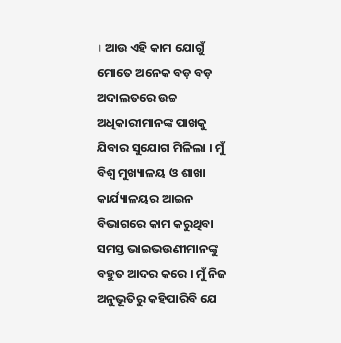। ଆଉ ଏହି କାମ ଯୋଗୁଁ ମୋତେ ଅନେକ ବଡ଼ ବଡ଼ ଅଦାଲତରେ ଉଚ୍ଚ ଅଧିକାରୀମାନଙ୍କ ପାଖକୁ ଯିବାର ସୁଯୋଗ ମିଳିଲା । ମୁଁ ବିଶ୍ୱ ମୁଖ୍ୟାଳୟ ଓ ଶାଖା କାର୍ଯ୍ୟାଳୟର ଆଇନ ବିଭାଗରେ କାମ କରୁଥିବା ସମସ୍ତ ଭାଇଭଉଣୀମାନଙ୍କୁ ବହୁତ ଆଦର କରେ । ମୁଁ ନିଜ ଅନୁଭୂତିରୁ କହିପାରିବି ଯେ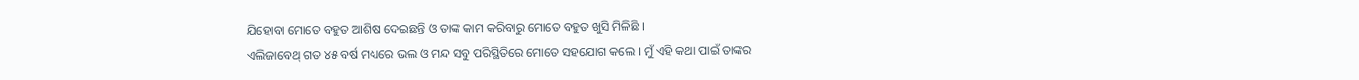ଯିହୋବା ମୋତେ ବହୁତ ଆଶିଷ ଦେଇଛନ୍ତି ଓ ତାଙ୍କ କାମ କରିବାରୁ ମୋତେ ବହୁତ ଖୁସି ମିଳିଛି ।
ଏଲିଜାବେଥ୍ ଗତ ୪୫ ବର୍ଷ ମଧ୍ୟରେ ଭଲ ଓ ମନ୍ଦ ସବୁ ପରିସ୍ଥିତିରେ ମୋତେ ସହଯୋଗ କଲେ । ମୁଁ ଏହି କଥା ପାଇଁ ତାଙ୍କର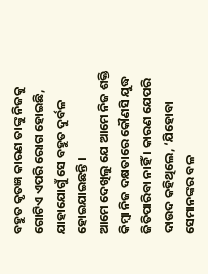ବହୁତ କୃତଜ୍ଞ କାରଣ ତାଙ୍କୁ ନିଜକୁ ଗୋଟିଏ ଏପରି ରୋଗ ହୋଇଛି, ଯାହାଯୋଗୁଁ ସେ ବହୁତ ଦୁର୍ବଳ ହୋଇଯାଇଛନ୍ତି ।
ଆମେ ଦେଖିଲୁ ଯେ ଆମେ ନିଜ ଶକ୍ତି କିମ୍ବା ନିଜ ଦକ୍ଷତାରେ କୌଣସି ଯୁଦ୍ଧ ଜିତିପାରିବା ନାହିଁ । କାରଣ ଯେପରି ଦାଉଦ କହିଥିଲେ, ‘ଯିହୋବା ସେମାନଙ୍କର ବଳ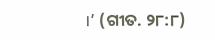।’ (ଗୀତ. ୨୮:୮)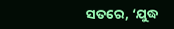ସତରେ, ‘ଯୁଦ୍ଧ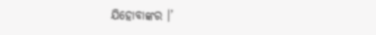ଯିହୋବାଙ୍କର ।’